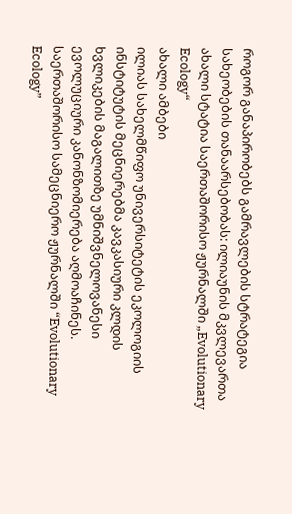როგორ განაპირობებს გამრავლების სტრატეგია სახეობების თანაარსებობას: ილიაუნის მკვლევართა ახალი სტატია საერთაშორისო ჟურნალში „Evolutionary Ecology“
ახალი ამბები
ილიას სახელმწიფო უნივერსიტეტის ეკოლოგიის ინსტიტუტის მეცნიერებმა კავკასიური კლდის ხვლიკების მაგალითზე უმნიშვნელოვანესი ევოლუციური კანონზომიერება აღმოაჩინეს. საერთაშორისო სამეცნიერო ჟურნალში “Evolutionary Ecology”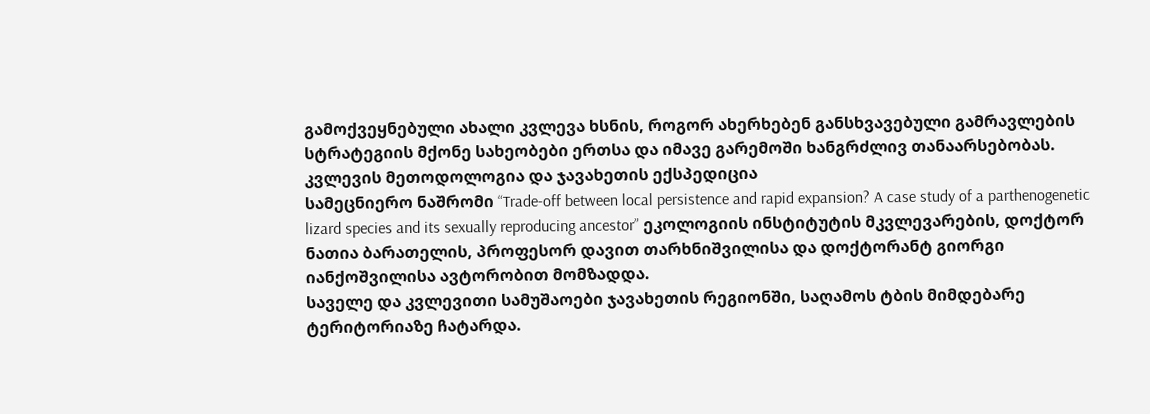გამოქვეყნებული ახალი კვლევა ხსნის, როგორ ახერხებენ განსხვავებული გამრავლების სტრატეგიის მქონე სახეობები ერთსა და იმავე გარემოში ხანგრძლივ თანაარსებობას.
კვლევის მეთოდოლოგია და ჯავახეთის ექსპედიცია
სამეცნიერო ნაშრომი “Trade-off between local persistence and rapid expansion? A case study of a parthenogenetic lizard species and its sexually reproducing ancestor” ეკოლოგიის ინსტიტუტის მკვლევარების, დოქტორ ნათია ბარათელის, პროფესორ დავით თარხნიშვილისა და დოქტორანტ გიორგი იანქოშვილისა ავტორობით მომზადდა.
საველე და კვლევითი სამუშაოები ჯავახეთის რეგიონში, საღამოს ტბის მიმდებარე ტერიტორიაზე ჩატარდა.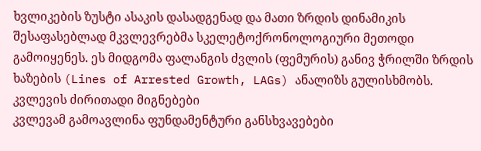ხვლიკების ზუსტი ასაკის დასადგენად და მათი ზრდის დინამიკის შესაფასებლად მკვლევრებმა სკელეტოქრონოლოგიური მეთოდი გამოიყენეს. ეს მიდგომა ფალანგის ძვლის (ფემურის) განივ ჭრილში ზრდის ხაზების (Lines of Arrested Growth, LAGs) ანალიზს გულისხმობს.
კვლევის ძირითადი მიგნებები
კვლევამ გამოავლინა ფუნდამენტური განსხვავებები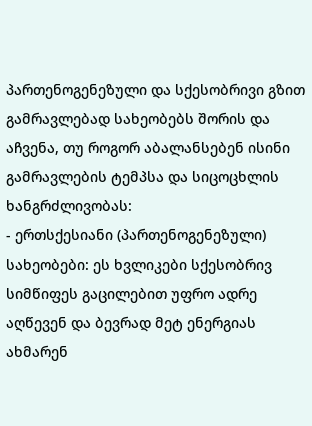პართენოგენეზული და სქესობრივი გზით გამრავლებად სახეობებს შორის და აჩვენა, თუ როგორ აბალანსებენ ისინი გამრავლების ტემპსა და სიცოცხლის ხანგრძლივობას:
- ერთსქესიანი (პართენოგენეზული) სახეობები: ეს ხვლიკები სქესობრივ სიმწიფეს გაცილებით უფრო ადრე აღწევენ და ბევრად მეტ ენერგიას ახმარენ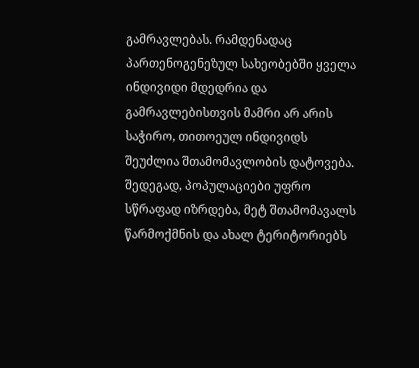გამრავლებას. რამდენადაც პართენოგენეზულ სახეობებში ყველა ინდივიდი მდედრია და გამრავლებისთვის მამრი არ არის საჭირო, თითოეულ ინდივიდს შეუძლია შთამომავლობის დატოვება. შედეგად, პოპულაციები უფრო სწრაფად იზრდება, მეტ შთამომავალს წარმოქმნის და ახალ ტერიტორიებს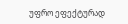უფრო ეფექტურად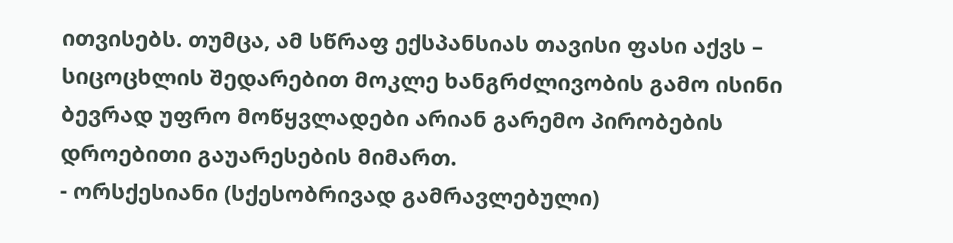ითვისებს. თუმცა, ამ სწრაფ ექსპანსიას თავისი ფასი აქვს – სიცოცხლის შედარებით მოკლე ხანგრძლივობის გამო ისინი ბევრად უფრო მოწყვლადები არიან გარემო პირობების დროებითი გაუარესების მიმართ.
- ორსქესიანი (სქესობრივად გამრავლებული)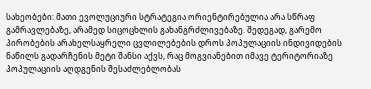სახეობები: მათი ევოლუციური სტრატეგია ორიენტირებულია არა სწრაფ გამრავლებაზე, არამედ სიცოცხლის გახანგრძლივებაზე. შედეგად, გარემო პირობების არახელსაყრელი ცვლილებების დროს პოპულაციის ინდივიდების ნაწილს გადარჩენის მეტი შანსი აქვს, რაც მოგვიანებით იმავე ტერიტორიაზე პოპულაციის აღდგენის შესაძლებლობას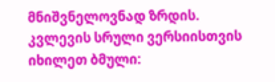მნიშვნელოვნად ზრდის.
კვლევის სრული ვერსიისთვის იხილეთ ბმული: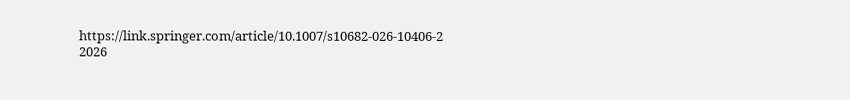https://link.springer.com/article/10.1007/s10682-026-10406-2
2026